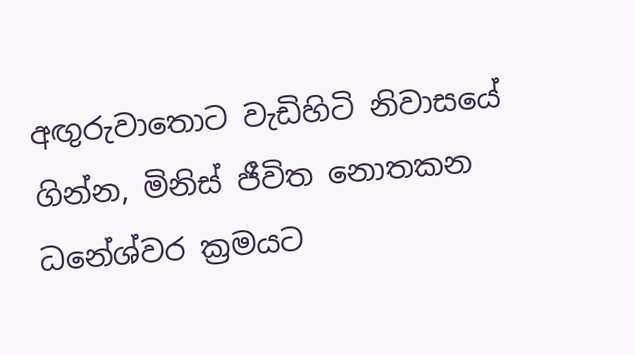අඟුරුවාතොට වැඩිහිටි නිවාසයේ ගින්න, මිනිස් ජීවිත නොතකන ධනේශ්වර ක්‍රමයට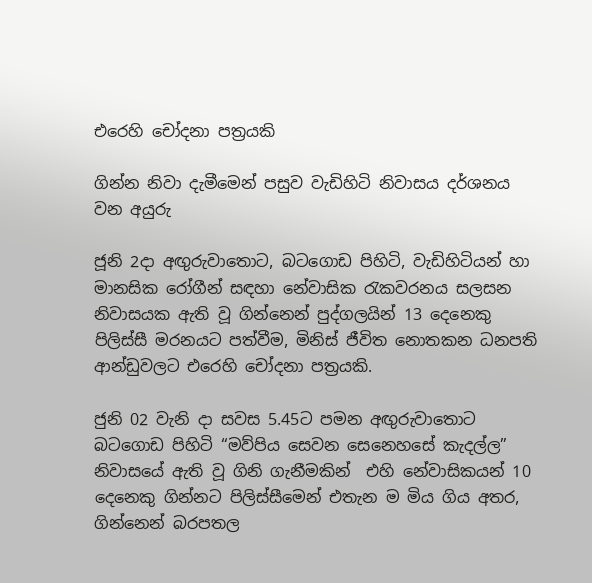එරෙහි චෝදනා පත්‍රයකි

ගින්න නිවා දැමීමෙන් පසුව වැඩිහිටි නිවාසය දර්ශනය වන අයුරු

ජූනි 2දා අඟුරුවාතොට, බටගොඩ පිහිටි, වැඩිහිටියන් හා මානසික රෝගීන් සඳහා නේවාසික රැකවරනය සලසන නිවාසයක ඇති වූ ගින්නෙන් පුද්ගලයින් 13 දෙනෙකු පිලිස්සී මරනයට පත්වීම, මිනිස් ජීවිත නොතකන ධනපති ආන්ඩුවලට එරෙහි චෝදනා පත්‍රයකි.

ජුනි 02 වැනි දා සවස 5.45ට පමන අඟුරුවාතොට බටගොඩ පිහිටි “මව්පිය සෙවන සෙනෙහසේ කැදල්ල” නිවාසයේ ඇති වූ ගිනි ගැනීමකින්  එහි නේවාසිකයන් 10 දෙනෙකු ගින්නට පිලිස්සීමෙන් එතැන ම මිය ගිය අතර, ගින්නෙන් බරපතල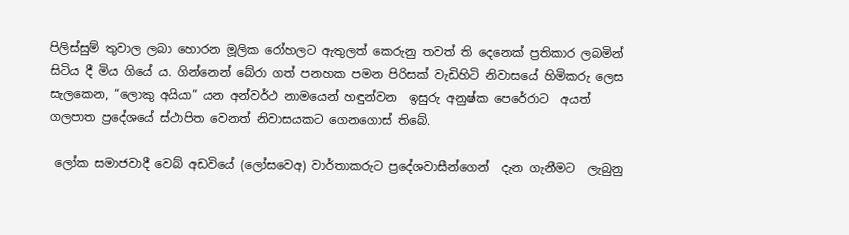පිලිස්සුම් තුවාල ලබා හොරන මූලික රෝහලට ඇතුලත් කෙරුනු තවත් ති දෙනෙක් ප්‍රතිකාර ලබමින් සිටිය දී මිය ගියේ ය. ගින්නෙන් බේරා ගත් පනහක පමන පිරිසක් වැඩිහිටි නිවාසයේ හිමිකරු ලෙස සැලකෙන, “ලොකු අයියා” යන අන්වර්ථ නාමයෙන් හඳුන්වන  ඉසුරු අනුෂ්ක පෙරේරාට  අයත් ගලපාත ප්‍රදේශයේ ස්ථාපිත වෙනත් නිවාසයකට ගෙනගොස් තිබේ.

 ලෝක සමාජවාදී වෙබ් අඩවියේ (ලෝසවෙඅ) වාර්තාකරුට ප්‍රදේශවාසීන්ගෙන්  දැන ගැනීමට  ලැබුනු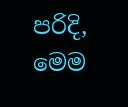පරිදි, මෙම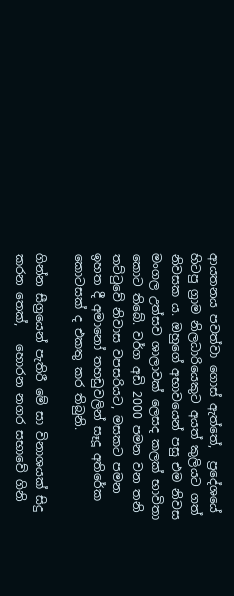ආයතනය පවත්වා ගොස් ඇත්තේ,  ප්‍රදේශයේ හිටපු ග්‍රාම නිලධාරියෙකුට අයත් කුලියට ගත් නිවසක ය. ඔහුගේ අභාවයෙන් පසු එම නිවස මංගල උත්සව ශාලාවක් ලෙසද කලක් භාවිතා කොට තිබේ. වර්ග අඩි 2000 පමන වන තනි තට්ටුවේ නිවාස වපසරියට, මසකට පමන ඉහත දී අමානෝ තහඩුවලින් සෑදූ අතිරේක කොටසක් ද එකතු කර තිබුනි.

ගින්න සීග්‍රයෙන් පැතිරී මේ සා විනාශයක් සිදු කරන තෙක්,   හොරන නගර සභාවේ ගිනි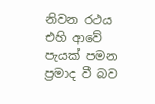නිවන රථය එහි ආවේ පැයක් පමන ප්‍රමාද වී බව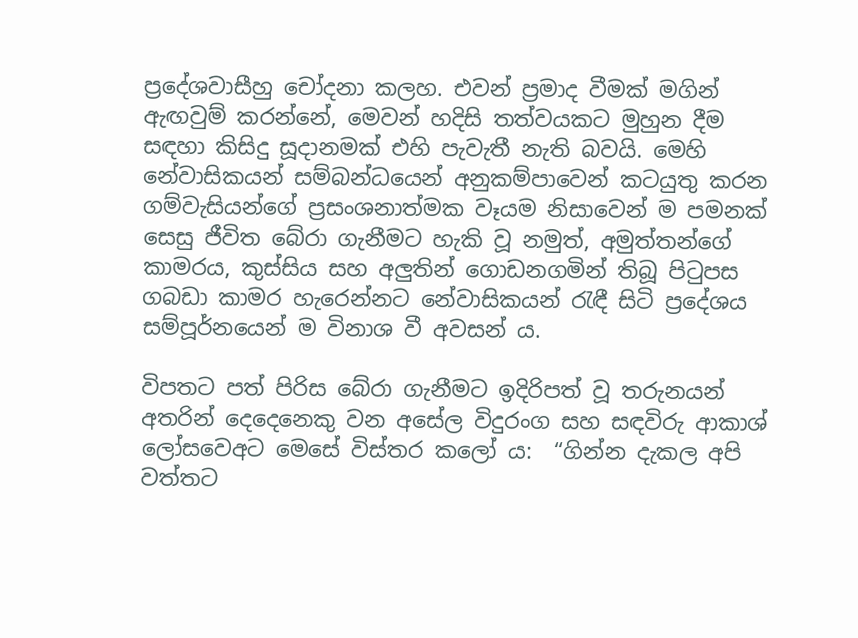ප්‍රදේශවාසීහු චෝදනා කලහ. එවන් ප්‍රමාද වීමක් මගින් ඇඟවුම් කරන්නේ, මෙවන් හදිසි තත්වයකට මුහුන දීම සඳහා කිසිදු සූදානමක් එහි පැවැතී නැති බවයි. මෙහි නේවාසිකයන් සම්බන්ධයෙන් අනුකම්පාවෙන් කටයුතු කරන ගම්වැසියන්ගේ ප්‍රසංශනාත්මක වෑයම නිසාවෙන් ම පමනක් සෙසු ජීවිත බේරා ගැනීමට හැකි වූ නමුත්, අමුත්තන්ගේ කාමරය, කුස්සිය සහ අලුතින් ගොඩනගමින් තිබූ පිටුපස ගබඩා කාමර හැරෙන්නට නේවාසිකයන් රැඳී සිටි ප්‍රදේශය සම්පූර්නයෙන් ම විනාශ වී අවසන්‍ ය.

විපතට පත් පිරිස බේරා ගැනීමට ඉදිරිපත් වූ තරුනයන් අතරින් දෙදෙනෙකු වන අසේල විදුරංග සහ සඳවිරු ආකාශ් ලෝසවෙඅට මෙසේ විස්තර කලෝ ය:  “ගින්න දැකල අපි වත්තට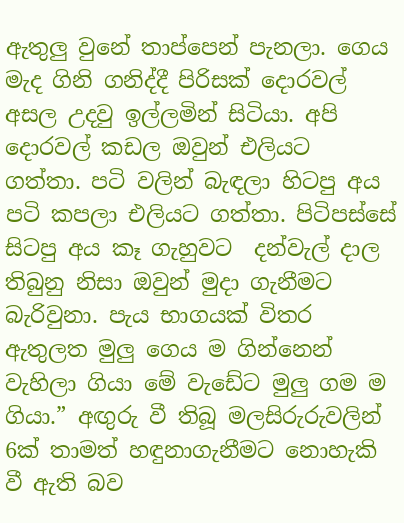ඇතුලු වුනේ තාප්පෙන් පැනලා. ගෙය මැද ගිනි ගනිද්දී පිරිසක් දොරවල් අසල උදවු ඉල්ලමින් සිටියා. අපි දොරවල් කඩල ඔවුන් එලියට ගත්තා. පටි වලින් බැඳලා හිටපු අය පටි කපලා එලියට ගත්තා. පිටිපස්සේ සිටපු අය කෑ ගැහුවට  දන්වැල් දාල තිබුනු නිසා ඔවුන් මුදා ගැනීමට බැරිවුනා. පැය භාගයක් විතර ඇතුලත මුලු ගෙය ම ගින්නෙන් වැහිලා ගියා මේ වැඩේට මුලු ගම ම ගියා.” අඟුරු වී තිබූ මලසිරුරුවලින් 6ක් තාමත් හඳුනාගැනීමට නොහැකි වී ඇති බව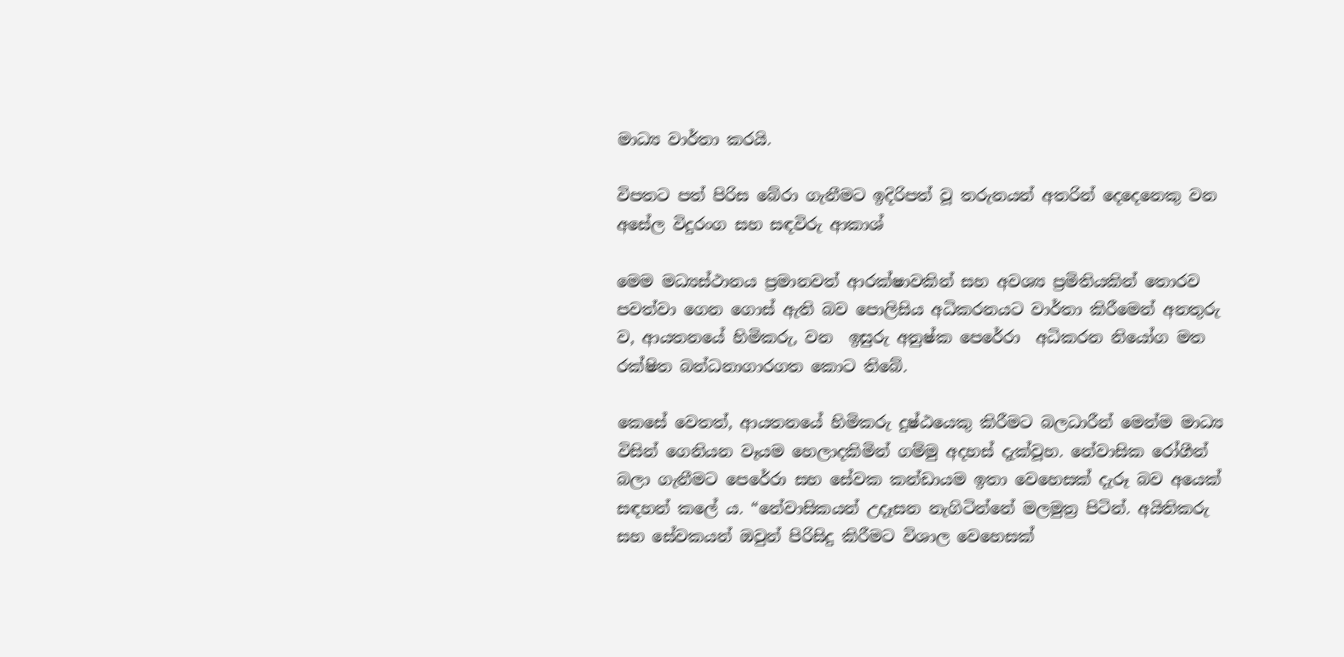මාධ්‍ය වාර්තා කරයි.

විපතට පත් පිරිස බේරා ගැනීමට ඉදිරිපත් වූ තරුනයන් අතරින් දෙදෙනෙකු වන අසේල විදුරංග සහ සඳවිරු ආකාශ්

මෙම මධ්‍යස්ථානය ප්‍රමානවත් ආරක්ෂාවකින් සහ අවශ්‍ය ප්‍රමිතියකින් තොරව පවත්වා ගෙන ගොස් ඇති බව පොලිසිය අධිකරනයට වාර්තා කිරීමෙන් අනතුරු ව, ආයතනයේ හිමිකරු, වන  ඉසුරු අනුෂ්ක පෙරේරා  අධිකරන නියෝග මත රක්ෂිත බන්ධනාගාරගත කොට තිබේ.

කෙසේ වෙතත්, ආයතනයේ හිමිකරු දුෂ්ඨයෙකු කිරීමට බලධාරීන් මෙන්ම මාධ්‍ය විසින් ගෙනියන වෑයම හෙලාදකිමින් ගම්මු අදහස් දැක්වූහ. නේවාසික රෝගීන් බලා ගැනීමට පෙරේරා සහ සේවක කන්ඩායම ඉතා වෙහෙසක් දැරූ බව අයෙක් සඳහන් කලේ ය. “නේවාසිකයන් උදෑසන නැගිටින්නේ මලමුත්‍ර පිටින්. අයිතිකරු සහ සේවකයන් ඔවුන් පිරිසිදු කිරීමට විශාල වෙහෙසක්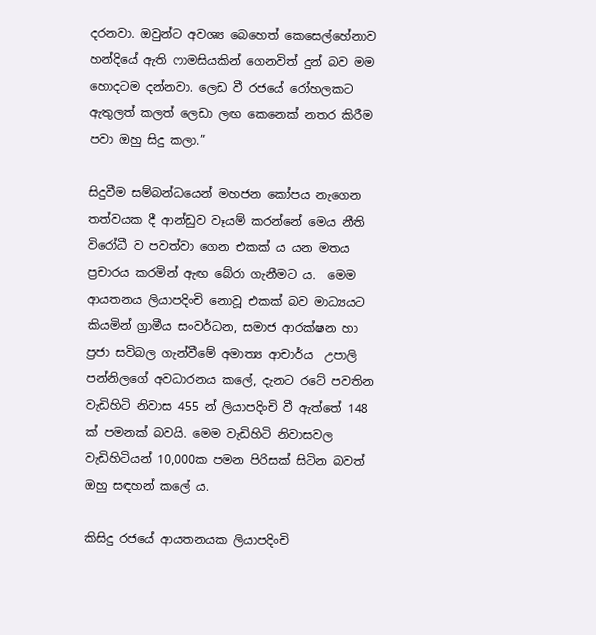දරනවා. ඔවුන්ට අවශ්‍ය බෙහෙත් කෙසෙල්හේනාව හන්දියේ ඇති ෆාමසියකින් ගෙනවිත් දුන් බව මම හොදටම දන්නවා. ලෙඩ වී රජයේ රෝහලකට ඇතුලත් කලත් ලෙඩා ලඟ කෙනෙක් නතර කිරීම පවා ඔහු සිදු කලා.”

සිදුවීම සම්බන්ධයෙන් මහජන කෝපය නැගෙන තත්වයක දී ආන්ඩුව වෑයම් කරන්නේ මෙය නීති විරෝධී ව පවත්වා ගෙන එකක් ය යන මතය ප්‍රචාරය කරමින් ඇඟ බේරා ගැනීමට ය.  මෙම ආයතනය ලියාපදිංචි නොවූ එකක් බව මාධ්‍යයට කියමින් ග්‍රාමීය සංවර්ධන, සමාජ ආරක්ෂන හා ප්‍රජා සවිබල ගැන්වීමේ අමාත්‍ය ආචාර්ය  උපාලි පන්නිලගේ අවධාරනය කලේ, දැනට රටේ පවතින වැඩිහිටි නිවාස 455 න් ලියාපදිංචි වී ඇත්තේ 148 ක් පමනක් බවයි. මෙම වැඩිහිටි නිවාසවල වැඩිහිටියන් 10,000ක පමන පිරිසක් සිටින බවත් ඔහු සඳහන් කලේ ය.

කිසිදු රජයේ ආයතනයක ලියාපදිංචි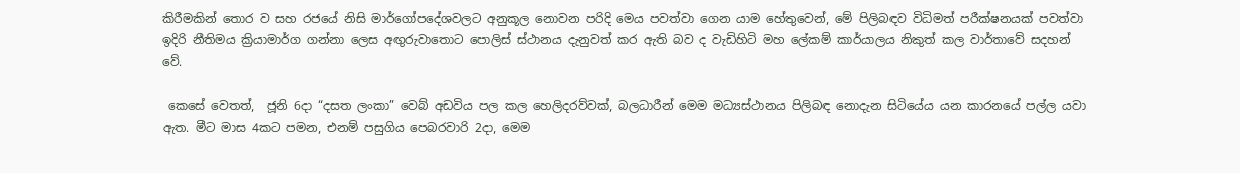කිරීමකින් තොර ව සහ රජයේ නිසි මාර්ගෝපදේශවලට අනුකූල නොවන පරිදි මෙය පවත්වා ගෙන යාම හේතුවෙන්, මේ පිලිබඳව විධිමත් පරීක්ෂනයක් පවත්වා ඉදිරි නීතිමය ක්‍රියාමාර්ග ගන්නා ලෙස අඟුරුවාතොට පොලිස් ස්ථානය දැනුවත් කර ඇති බව ද වැඩිහිටි මහ ලේකම් කාර්යාලය නිකුත් කල වාර්තාවේ සදහන් වේ.

 කෙසේ වෙතත්,  ජූනි 6දා “දසත ලංකා” වෙබ් අඩවිය පල කල හෙලිදරව්වක්, බලධාරීන් මෙම මධ්‍යස්ථානය පිලිබඳ නොදැන සිටියේය යන කාරනයේ පල්ල යවා ඇත. මීට මාස 4කට පමන, එනම් පසුගිය පෙබරවාරි 2දා, මෙම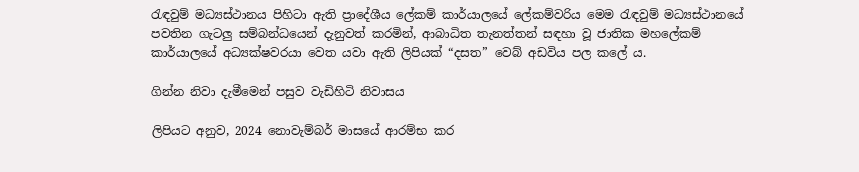රැඳවුම් මධ්‍යස්ථානය පිහිටා ඇති ප්‍රාදේශීය ලේකම් කාර්යාලයේ ලේකම්වරිය මෙම රැඳවුම් මධ්‍යස්ථානයේ පවතින ගැටලු සම්බන්ධයෙන් දැනුවත් කරමින්, ආබාධිත තැනත්තන් සඳහා වූ ජාතික මහලේකම් කාර්යාලයේ අධ්‍යක්ෂවරයා වෙත යවා ඇති ලිපියක් “දසත” වෙබ් අඩවිය පල කලේ ය.

ගින්න නිවා දැමීමෙන් පසුව වැඩිහිටි නිවාසය

ලිපියට අනුව, 2024 නොවැම්බර් මාසයේ ආරම්භ කර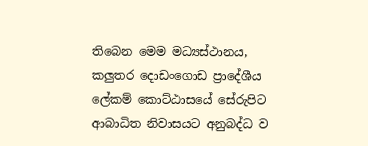තිබෙන මෙම මධ්‍යස්ථානය, කලුතර දොඩංගොඩ ප්‍රාදේශීය ලේකම් කොට්ඨාසයේ සේරුපිට ආබාධිත නිවාසයට අනුබද්ධ ව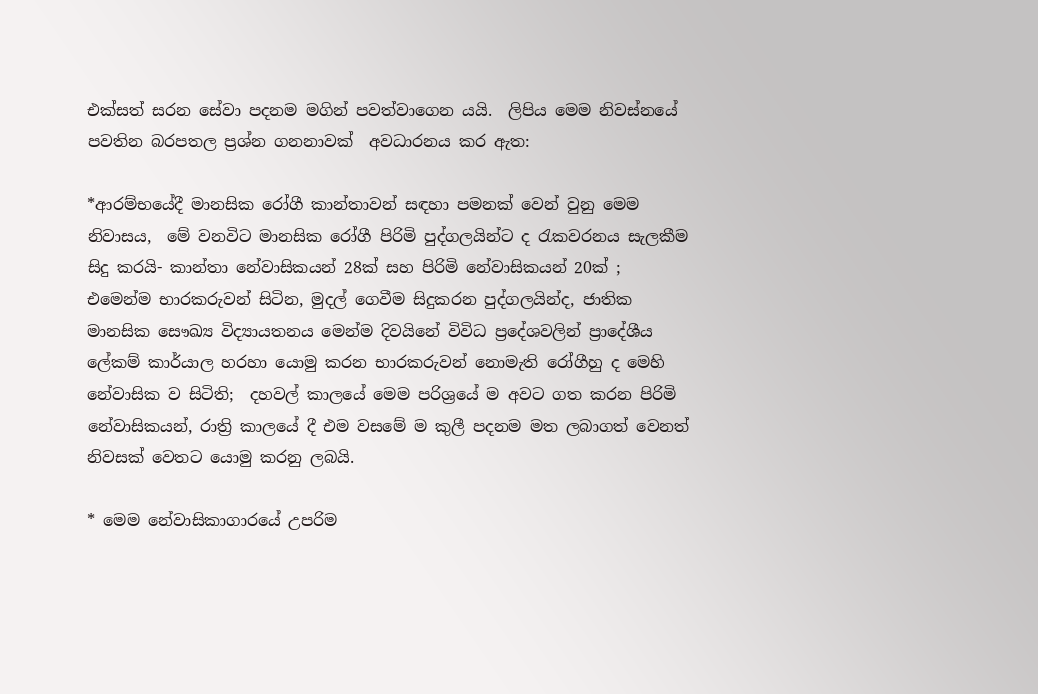එක්සත් සරන සේවා පදනම මගින් පවත්වාගෙන යයි.  ලිපිය මෙම නිවස්නයේ පවතින බරපතල ප්‍රශ්න ගනනාවක්  අවධාරනය කර ඇත:

*ආරම්භයේදී මානසික රෝගී කාන්තාවන් සඳහා පමනක් වෙන් වුනු මෙම නිවාසය,  මේ වනවිට මානසික රෝගී පිරිමි පුද්ගලයින්ට ද රැකවරනය සැලකීම සිදු කරයි- කාන්තා නේවාසිකයන් 28ක් සහ පිරිමි නේවාසිකයන් 20ක් ;  එමෙන්ම භාරකරුවන් සිටින, මුදල් ගෙවීම සිදුකරන පුද්ගලයින්ද, ජාතික මානසික සෞඛ්‍ය විද්‍යායතනය මෙන්ම දිවයිනේ විවිධ ප්‍රදේශවලින් ප්‍රාදේශීය ලේකම් කාර්යාල හරහා යොමු කරන භාරකරුවන් නොමැති රෝගීහු ද මෙහි නේවාසික ව සිටිති;  දහවල් කාලයේ මෙම පරිශ්‍රයේ ම අවට ගත කරන පිරිමි නේවාසිකයන්, රාත්‍රි කාලයේ දී එම වසමේ ම කුලී පදනම මත ලබාගත් වෙනත් නිවසක් වෙතට යොමු කරනු ලබයි.

* මෙම නේවාසිකාගාරයේ උපරිම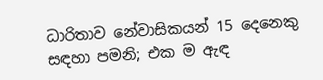ධාරිතාව නේවාසිකයන් 15 දෙනෙකු සඳහා පමනි; එක ම ඇඳ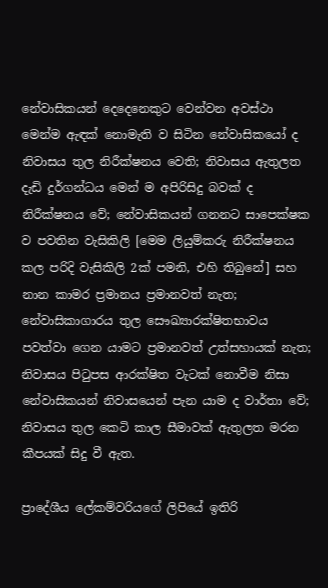නේවාසිකයන් දෙදෙනෙකුට වෙන්වන අවස්ථා මෙන්ම ඇඳක් නොමැති ව සිටින නේවාසිකයෝ ද නිවාසය තුල නිරීක්ෂනය වෙති; නිවාසය ඇතුලත දැඩි දුර්ගන්ධය මෙන් ම අපිරිසිදු බවක් ද නිරීක්ෂනය වේ; නේවාසිකයන් ගනනට සාපෙක්ෂක ව පවතින වැසිකිලි [මෙම ලියුම්කරු නිරීක්ෂනය කල පරිදි වැසිකිලි 2ක් පමනි, එහි තිබුනේ] සහ නාන කාමර ප්‍රමානය ප්‍රමානවත් නැත; නේවාසිකාගාරය තුල සෞඛ්‍යාරක්ෂිතභාවය පවත්වා ගෙන යාමට ප්‍රමානවත් උත්සහායක් නැත; නිවාසය පිටුපස ආරක්ෂිත වැටක් නොවීම නිසා නේවාසිකයන් නිවාසයෙන් පැන යාම ද වාර්තා වේ; නිවාසය තුල කෙටි කාල සීමාවක් ඇතුලත මරන කීපයක් සිදු වී ඇත.

ප්‍රාදේශීය ලේකම්වරියගේ ලිපියේ ඉතිරි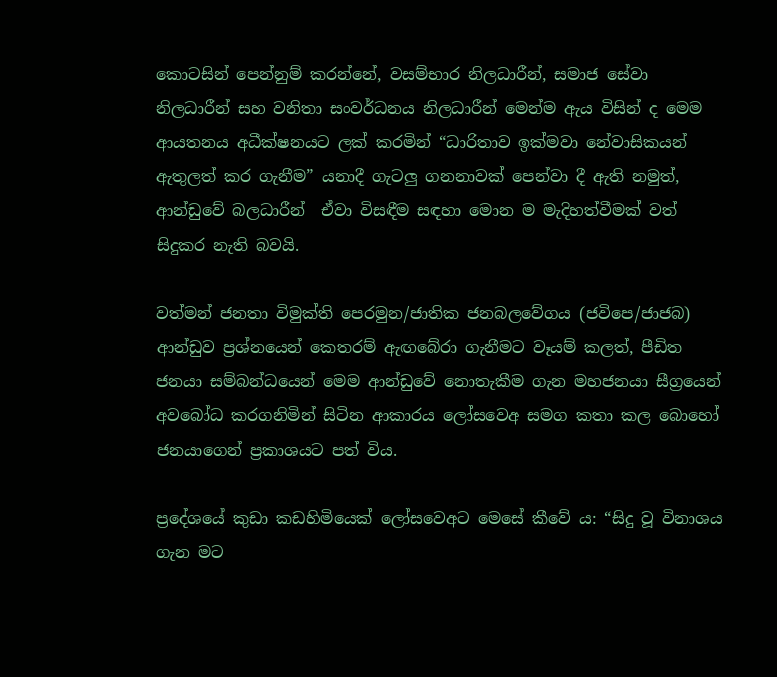කොටසින් පෙන්නුම් කරන්නේ, වසම්භාර නිලධාරීන්, සමාජ සේවා නිලධාරීන් සහ වනිතා සංවර්ධනය නිලධාරීන් මෙන්ම ඇය විසින් ද මෙම ආයතනය අධීක්ෂනයට ලක් කරමින් “ධාරිතාව ඉක්මවා නේවාසිකයන් ඇතුලත් කර ගැනීම” යනාදී ගැටලු ගනනාවක් පෙන්වා දී ඇති නමුත්,  ආන්ඩුවේ බලධාරීන්  ඒවා විසඳීම සඳහා මොන ම මැදිහත්වීමක් වත් සිදුකර නැති බවයි.

වත්මන් ජනතා විමුක්ති පෙරමුන/ජාතික ජනබලවේගය (ජවිපෙ/ජාජබ) ආන්ඩුව ප්‍රශ්නයෙන් කෙතරම් ඇඟබේරා ගැනීමට වෑයම් කලත්, පීඩිත ජනයා සම්බන්ධයෙන් මෙම ආන්ඩුවේ නොතැකීම ගැන මහජනයා සීග්‍රයෙන් අවබෝධ කරගනිමින් සිටින ආකාරය ලෝසවෙඅ සමග කතා කල බොහෝ ජනයාගෙන් ප්‍රකාශයට පත් විය.

ප්‍රදේශයේ කුඩා කඩහිමියෙක් ලෝසවෙඅට මෙසේ කීවේ ය: “සිදු වූ විනාශය ගැන මට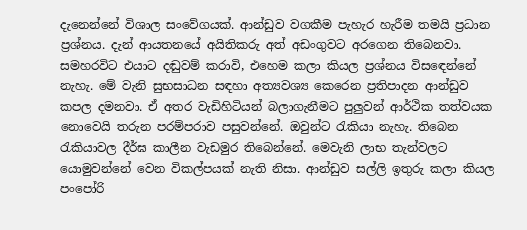දැනෙන්නේ විශාල සංවේගයක්. ආන්ඩුව වගකීම පැහැර හැරීම තමයි ප්‍රධාන ප්‍රශ්නය. දැන් ආයතනයේ අයිතිකරු අත් අඩංගුවට අරගෙන තිබෙනවා. සමහරවිට එයාට දඬුවම් කරාවි, එහෙම කලා කියල ප්‍රශ්නය විසඳ‍ෙන්නේ නැහැ. මේ වැනි සුභසාධන සඳහා අත්‍යවශ්‍ය කෙරෙන ප්‍රතිපාදන ආන්ඩුව කපල දමනවා. ඒ අතර වැඩිහිටියන් බලාගැනීමට පුලුවන් ආර්ථික තත්වයක නොවෙයි තරුන පරම්පරාව පසුවන්නේ. ඔවුන්ට රැකියා නැහැ. තිබෙන රැකියාවල දීර්ඝ කාලීන වැඩමුර තිබෙන්නේ. මෙවැනි ලාභ තැන්වලට යොමුවන්නේ වෙන විකල්පයක් නැති නිසා. ආන්ඩුව සල්ලි ඉතුරු කලා කියල පංපෝරි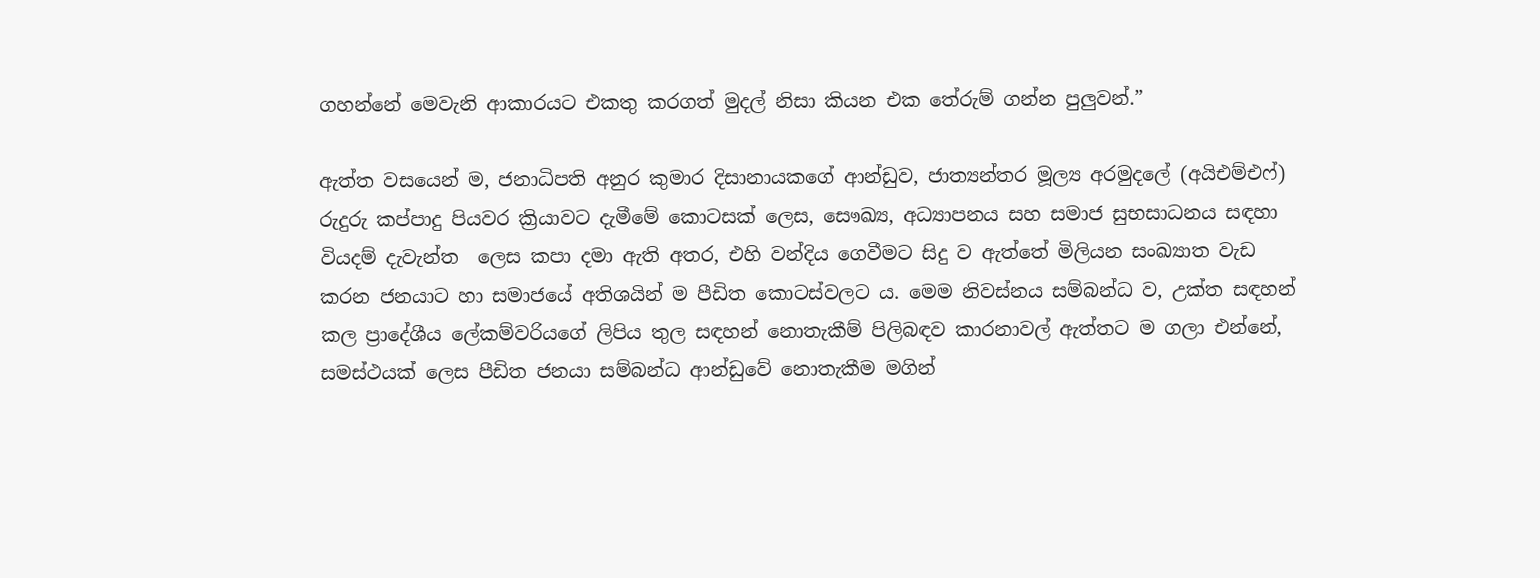ගහන්නේ මෙවැනි ආකාරයට එකතු කරගත් මුදල් නිසා කියන එක තේරුම් ගන්න පුලුවන්.”

ඇත්ත වසයෙන් ම, ජනාධිපති අනුර කුමාර දිසානායකගේ ආන්ඩුව, ජාත්‍යන්තර මූල්‍ය අරමුදලේ (අයිඑම්එෆ්) රුදුරු කප්පාදු පියවර ක්‍රියාවට දැමීමේ කොටසක් ලෙස, සෞඛ්‍ය, අධ්‍යාපනය සහ සමාජ සුභසාධනය සඳහා වියදම් දැවැන්ත  ලෙස කපා දමා ඇති අතර, එහි වන්දිය ගෙවීමට සිදු ව ඇත්තේ මිලියන සංඛ්‍යාත වැඩ කරන ජනයාට හා සමාජයේ අතිශයින් ම පීඩිත කොටස්වලට ය. මෙම නිවස්නය සම්බන්ධ ව, උක්ත සඳහන් කල ප්‍රාදේශීය ලේකම්වරියගේ ලිපිය තුල සඳහන් නොතැකීම් පිලිබඳව කාරනාවල් ඇත්තට ම ගලා එන්නේ, සමස්ථයක් ලෙස පීඩිත ජනයා සම්බන්ධ ආන්ඩුවේ නොතැකීම මගින්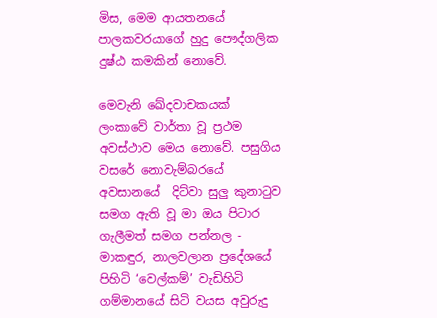මිස, මෙම ආයතනයේ පාලකවරයාගේ හුදු පෞද්ගලික දුෂ්ඨ කමකින් නොවේ.

මෙවැනි ඛේදවාචකයක් ලංකාවේ වාර්තා වූ ප්‍රථම අවස්ථාව මෙය නොවේ. පසුගිය වසරේ නොවැම්බරයේ අවසානයේ  දිට්වා සුලු කුනාටුව සමග ඇති වූ මා ඔය පිටාර ගැලීමත් සමග පන්නල - මාකඳුර, නාලවලාන ප්‍රදේශයේ පිහිටි ‘වෙල්කම්’ වැඩිහිටි ගම්මානයේ සිටි වයස අවුරුදු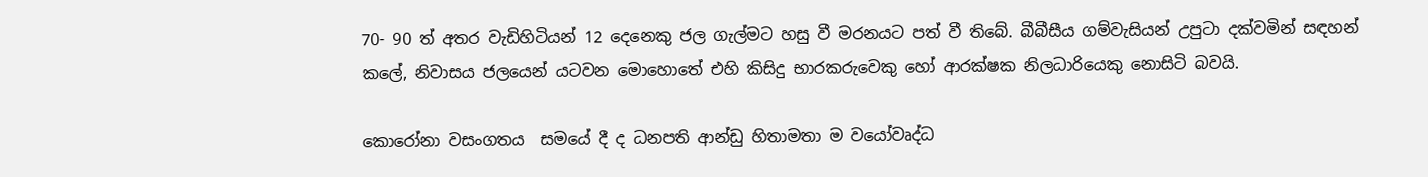70- 90 ත් අතර වැඩිහිටියන් 12 දෙනෙකු ජල ගැල්මට හසු වී මරනයට පත් වී තිබේ. බීබීසීය ගම්වැසියන් උපුටා දක්වමින් සඳහන් කලේ, නිවාසය ජලයෙන් යටවන මොහොතේ එහි කිසිදු භාරකරුවෙකු හෝ ආරක්ෂක නිලධාරියෙකු නොසිටි බවයි.

කොරෝනා වසංගතය  සමයේ දී ද ධනපති ආන්ඩු හිතාමතා ම වයෝවෘද්ධ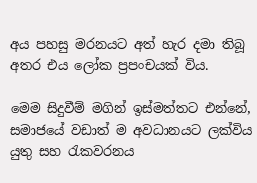අය පහසු මරනයට අත් හැර දමා තිබූ අතර එය ලෝක ප්‍රපංචයක් විය.

මෙම සිදුවීම් මගින් ඉස්මත්තට එන්නේ, සමාජයේ වඩාත් ම අවධානයට ලක්විය යුතු සහ රැකවරනය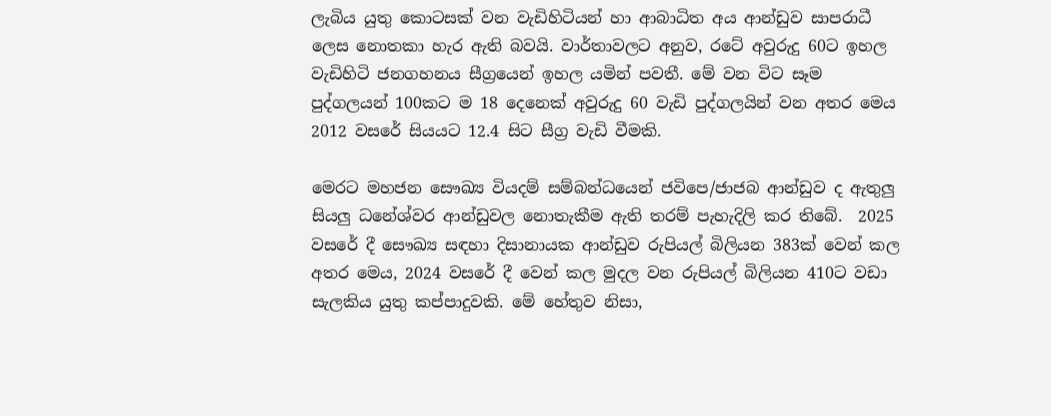ලැබිය යුතු කොටසක් වන වැඩිහිටියන් හා ආබාධිත අය ආන්ඩුව සාපරාධී ලෙස නොතකා හැර ඇති බවයි. වාර්තාවලට අනුව, රටේ අවුරුදු 60ට ඉහල වැඩිහිටි ජනගහනය සීග්‍රයෙන් ඉහල යමින් පවතී. මේ වන විට සෑම පුද්ගලයන් 100කට ම 18 දෙනෙක් අවුරුදු 60 වැඩි පුද්ගලයින් වන අතර මෙය 2012 වසරේ සියයට 12.4 සිට සීග්‍ර වැඩි වීමකි.

මෙරට මහජන සෞඛ්‍ය වියදම් සම්බන්ධයෙන් ජවිපෙ/ජාජබ ආන්ඩුව ද ඇතුලු සියලු ධනේශ්වර ආන්ඩුවල නොතැකීම ඇති තරම් පැහැදිලි කර තිබේ.  2025 වසරේ දී සෞඛ්‍ය සඳහා දිසානායක ආන්ඩුව රුපියල් බිලියන 383ක් වෙන් කල අතර මෙය, 2024 වසරේ දී වෙන් කල මුදල වන රුපියල් බිලියන 410ට වඩා සැලකිය යුතු කප්පාදුවකි. මේ හේතුව නිසා,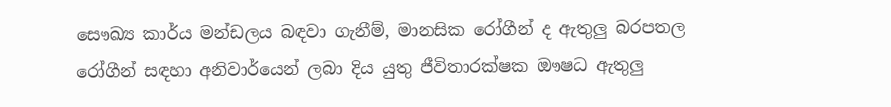සෞඛ්‍ය කාර්ය මන්ඩලය බඳවා ගැනීම්, මානසික රෝගීන් ද ඇතුලු බරපතල රෝගීන් සඳහා අනිවාර්යෙන් ලබා දිය යුතු ජීවිතාරක්ෂක ඖෂධ ඇතුලු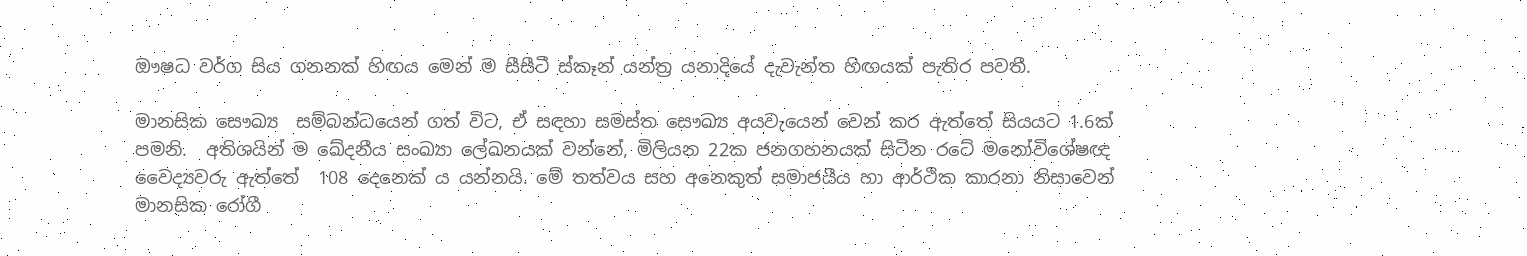ඖෂධ වර්ග සිය ගනනක් හිඟය මෙන් ම සීසීටී ස්කෑන් යන්ත්‍ර යනාදියේ දැවැන්ත හිඟයක් පැතිර පවතී.

මානසික සෞඛ්‍ය  සම්බන්ධයෙන් ගත් විට, ඒ සඳහා සමස්ත සෞඛ්‍ය අයවැයෙන් වෙන් කර ඇත්තේ සියයට 1.6ක් පමනි.  අතිශයින් ම ඛේදනීය සංඛ්‍යා ලේඛනයක් වන්නේ, මිලියන 22ක ජනගහනයක් සිටින රටේ මනෝවිශේෂඥ වෛද්‍යවරු ඇත්තේ  108 දෙනෙක් ය යන්නයි. මේ තත්වය සහ අනෙකුත් සමාජයීය හා ආර්ථික කාරනා නිසාවෙන් මානසික රෝගී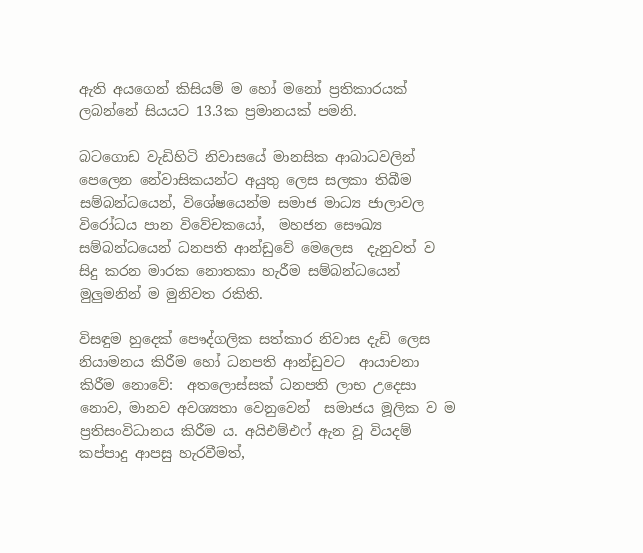ඇති අයගෙන් කිසියම් ම හෝ මනෝ ප්‍රතිකාරයක් ලබන්නේ සියයට 13.3ක ප්‍රමානයක් පමනි.

බටගොඩ වැඩිහිටි නිවාසයේ මානසික ආබාධවලින් පෙලෙන නේවාසිකයන්ට අයුතු ලෙස සලකා තිබීම සම්බන්ධයෙන්, විශේෂයෙන්ම සමාජ මාධ්‍ය ජාලාවල විරෝධය පාන විවේචකයෝ,  මහජන සෞඛ්‍ය සම්බන්ධයෙන් ධනපති ආන්ඩුවේ මෙලෙස  දැනුවත් ව සිදු කරන මාරක නොතකා හැරීම සම්බන්ධයෙන් මුලුමනින් ම මුනිවත රකිති.

විසඳුම හුදෙක් පෞද්ගලික සත්කාර නිවාස දැඩි ලෙස නියාමනය කිරීම හෝ ධනපති ආන්ඩුවට  ආයාචනා කිරීම නොවේ:  අතලොස්සක් ධනපති ලාභ උදෙසා  නොව, මානව අවශ්‍යතා වෙනුවෙන්  සමාජය මූලික ව ම ප්‍රතිසංවිධානය කිරීම ය. අයිඑම්එෆ් ඇන වූ වියදම් කප්පාදු ආපසු හැරවීමත්,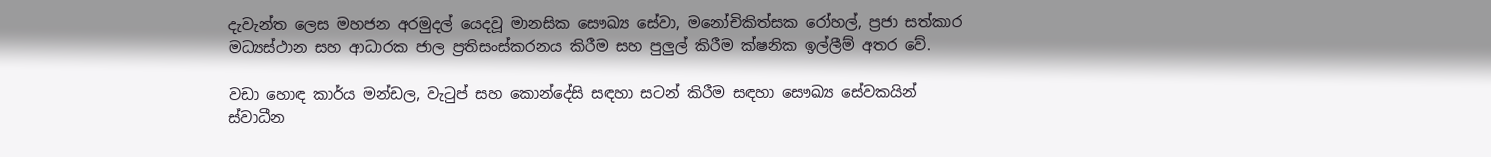දැවැන්ත ලෙස මහජන අරමුදල් යෙදවූ මානසික සෞඛ්‍ය සේවා, මනෝචිකිත්සක රෝහල්, ප්‍රජා සත්කාර මධ්‍යස්ථාන සහ ආධාරක ජාල ප්‍රතිසංස්කරනය කිරීම සහ පුලුල් කිරීම ක්ෂනික ඉල්ලීම් අතර වේ.

වඩා හොඳ කාර්ය මන්ඩල, වැටුප් සහ කොන්දේසි සඳහා සටන් කිරීම සඳහා සෞඛ්‍ය සේවකයින් ස්වාධීන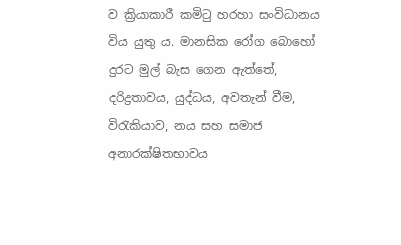ව ක්‍රියාකාරී කමිටු හරහා සංවිධානය විය යුතු ය. මානසික රෝග බොහෝ දුරට මුල් බැස ගෙන ඇත්තේ, දරිද්‍රතාවය, යුද්ධය, අවතැන් වීම, විරැකියාව, නය සහ සමාජ අනාරක්ෂිතභාවය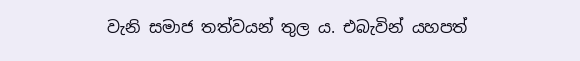වැනි සමාජ තත්වයන් තුල ය. එබැවින් යහපත්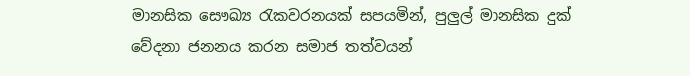මානසික සෞඛ්‍ය රැකවරනයක් සපයමින්, පුලුල් මානසික දුක් වේදනා ජනනය කරන සමාජ තත්වයන්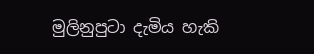මුලිනුපුටා දැමිය හැකි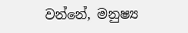වන්නේ, මනුෂ්‍ය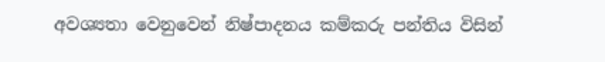අවශ්‍යතා වෙනුවෙන් නිෂ්පාදනය කම්කරු පන්තිය විසින්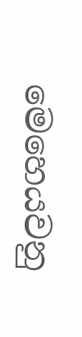මෙහෙයවනු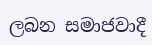ලබන සමාජවාදී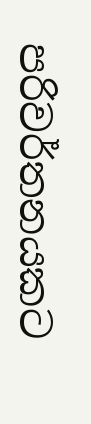පරිවර්තනයකට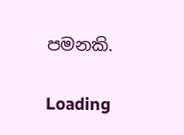පමනකි.

Loading